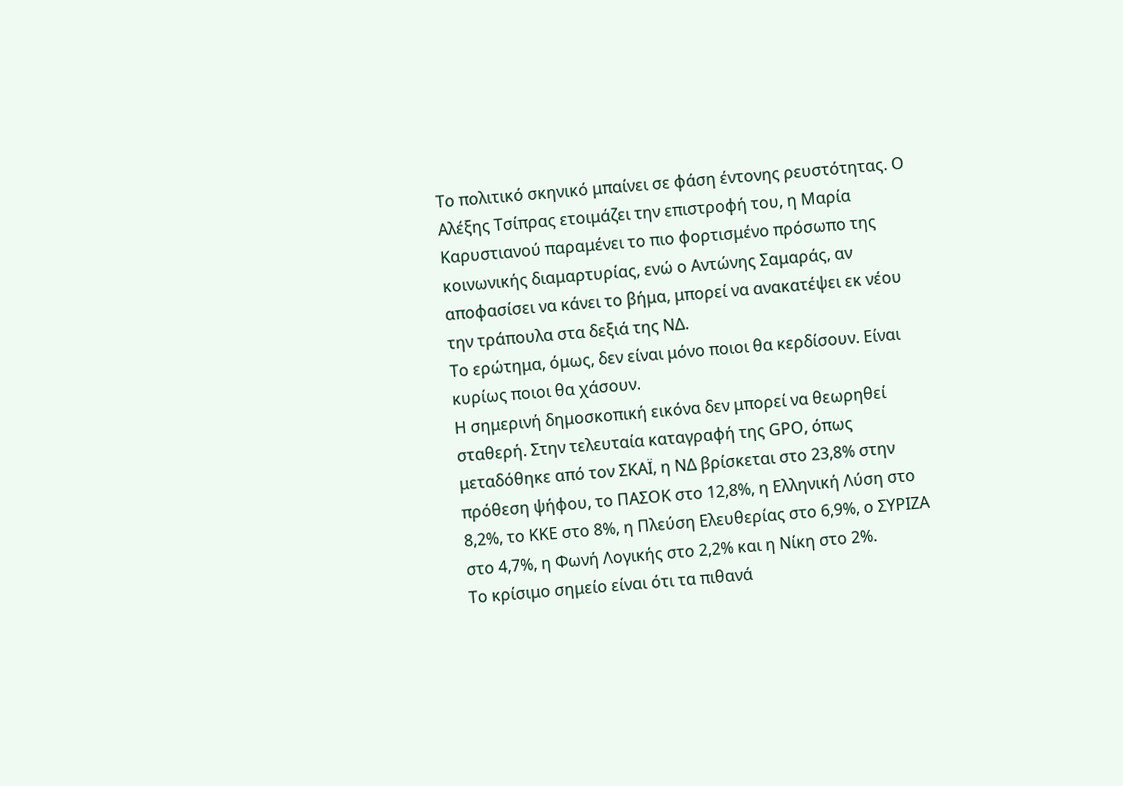Το πολιτικό σκηνικό μπαίνει σε φάση έντονης ρευστότητας. Ο Αλέξης Τσίπρας ετοιμάζει την επιστροφή του, η Μαρία Καρυστιανού παραμένει το πιο φορτισμένο πρόσωπο της κοινωνικής διαμαρτυρίας, ενώ ο Αντώνης Σαμαράς, αν αποφασίσει να κάνει το βήμα, μπορεί να ανακατέψει εκ νέου την τράπουλα στα δεξιά της ΝΔ.
Το ερώτημα, όμως, δεν είναι μόνο ποιοι θα κερδίσουν. Είναι κυρίως ποιοι θα χάσουν.
Η σημερινή δημοσκοπική εικόνα δεν μπορεί να θεωρηθεί σταθερή. Στην τελευταία καταγραφή της GPO, όπως μεταδόθηκε από τον ΣΚΑΪ, η ΝΔ βρίσκεται στο 23,8% στην πρόθεση ψήφου, το ΠΑΣΟΚ στο 12,8%, η Ελληνική Λύση στο 8,2%, το ΚΚΕ στο 8%, η Πλεύση Ελευθερίας στο 6,9%, ο ΣΥΡΙΖΑ στο 4,7%, η Φωνή Λογικής στο 2,2% και η Νίκη στο 2%.
Το κρίσιμο σημείο είναι ότι τα πιθανά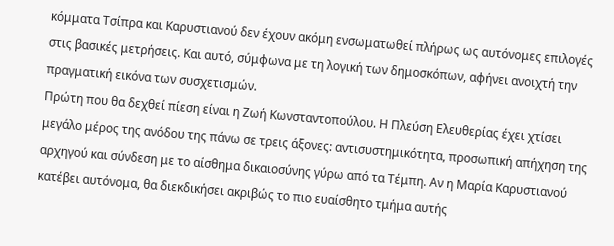κόμματα Τσίπρα και Καρυστιανού δεν έχουν ακόμη ενσωματωθεί πλήρως ως αυτόνομες επιλογές στις βασικές μετρήσεις. Και αυτό, σύμφωνα με τη λογική των δημοσκόπων, αφήνει ανοιχτή την πραγματική εικόνα των συσχετισμών.
Πρώτη που θα δεχθεί πίεση είναι η Ζωή Κωνσταντοπούλου. Η Πλεύση Ελευθερίας έχει χτίσει μεγάλο μέρος της ανόδου της πάνω σε τρεις άξονες: αντισυστημικότητα, προσωπική απήχηση της αρχηγού και σύνδεση με το αίσθημα δικαιοσύνης γύρω από τα Τέμπη. Αν η Μαρία Καρυστιανού κατέβει αυτόνομα, θα διεκδικήσει ακριβώς το πιο ευαίσθητο τμήμα αυτής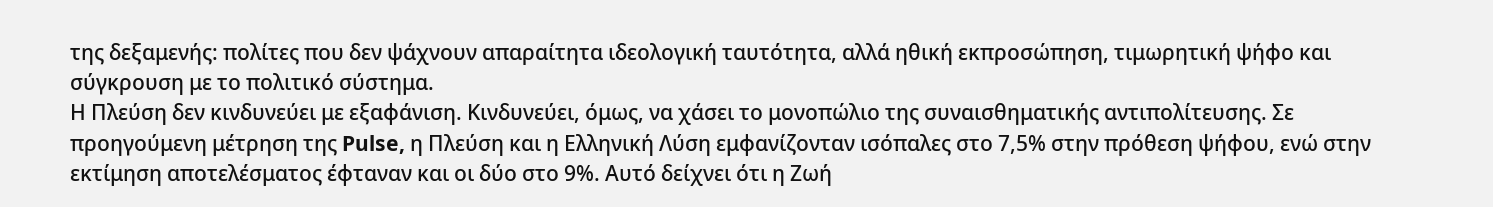της δεξαμενής: πολίτες που δεν ψάχνουν απαραίτητα ιδεολογική ταυτότητα, αλλά ηθική εκπροσώπηση, τιμωρητική ψήφο και σύγκρουση με το πολιτικό σύστημα.
Η Πλεύση δεν κινδυνεύει με εξαφάνιση. Κινδυνεύει, όμως, να χάσει το μονοπώλιο της συναισθηματικής αντιπολίτευσης. Σε προηγούμενη μέτρηση της Pulse, η Πλεύση και η Ελληνική Λύση εμφανίζονταν ισόπαλες στο 7,5% στην πρόθεση ψήφου, ενώ στην εκτίμηση αποτελέσματος έφταναν και οι δύο στο 9%. Αυτό δείχνει ότι η Ζωή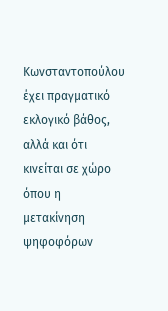Κωνσταντοπούλου έχει πραγματικό εκλογικό βάθος, αλλά και ότι κινείται σε χώρο όπου η μετακίνηση ψηφοφόρων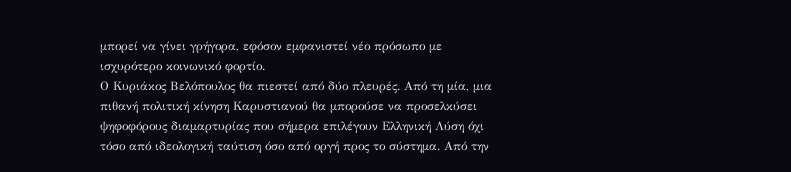μπορεί να γίνει γρήγορα, εφόσον εμφανιστεί νέο πρόσωπο με ισχυρότερο κοινωνικό φορτίο.
Ο Κυριάκος Βελόπουλος θα πιεστεί από δύο πλευρές. Από τη μία, μια πιθανή πολιτική κίνηση Καρυστιανού θα μπορούσε να προσελκύσει ψηφοφόρους διαμαρτυρίας που σήμερα επιλέγουν Ελληνική Λύση όχι τόσο από ιδεολογική ταύτιση όσο από οργή προς το σύστημα. Από την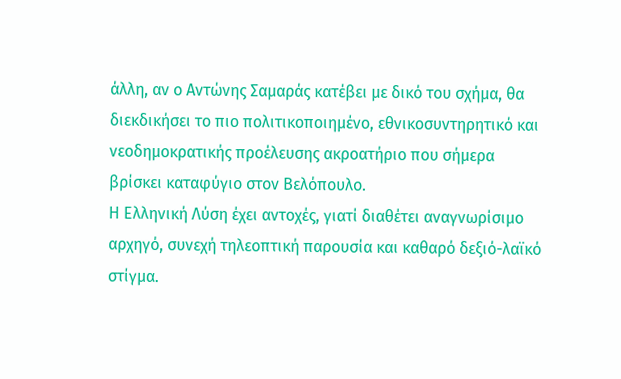άλλη, αν ο Αντώνης Σαμαράς κατέβει με δικό του σχήμα, θα διεκδικήσει το πιο πολιτικοποιημένο, εθνικοσυντηρητικό και νεοδημοκρατικής προέλευσης ακροατήριο που σήμερα βρίσκει καταφύγιο στον Βελόπουλο.
Η Ελληνική Λύση έχει αντοχές, γιατί διαθέτει αναγνωρίσιμο αρχηγό, συνεχή τηλεοπτική παρουσία και καθαρό δεξιό-λαϊκό στίγμα.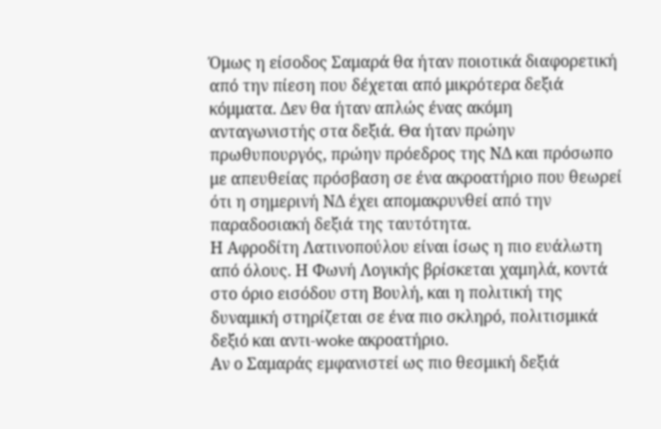Όμως η είσοδος Σαμαρά θα ήταν ποιοτικά διαφορετική από την πίεση που δέχεται από μικρότερα δεξιά κόμματα. Δεν θα ήταν απλώς ένας ακόμη ανταγωνιστής στα δεξιά. Θα ήταν πρώην πρωθυπουργός, πρώην πρόεδρος της ΝΔ και πρόσωπο με απευθείας πρόσβαση σε ένα ακροατήριο που θεωρεί ότι η σημερινή ΝΔ έχει απομακρυνθεί από την παραδοσιακή δεξιά της ταυτότητα.
Η Αφροδίτη Λατινοπούλου είναι ίσως η πιο ευάλωτη από όλους. Η Φωνή Λογικής βρίσκεται χαμηλά, κοντά στο όριο εισόδου στη Βουλή, και η πολιτική της δυναμική στηρίζεται σε ένα πιο σκληρό, πολιτισμικά δεξιό και αντι-woke ακροατήριο.
Αν ο Σαμαράς εμφανιστεί ως πιο θεσμική δεξιά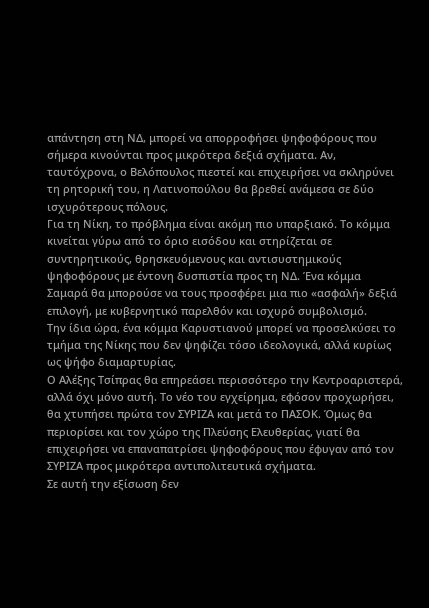απάντηση στη ΝΔ, μπορεί να απορροφήσει ψηφοφόρους που σήμερα κινούνται προς μικρότερα δεξιά σχήματα. Αν, ταυτόχρονα, ο Βελόπουλος πιεστεί και επιχειρήσει να σκληρύνει τη ρητορική του, η Λατινοπούλου θα βρεθεί ανάμεσα σε δύο ισχυρότερους πόλους.
Για τη Νίκη, το πρόβλημα είναι ακόμη πιο υπαρξιακό. Το κόμμα κινείται γύρω από το όριο εισόδου και στηρίζεται σε συντηρητικούς, θρησκευόμενους και αντισυστημικούς ψηφοφόρους με έντονη δυσπιστία προς τη ΝΔ. Ένα κόμμα Σαμαρά θα μπορούσε να τους προσφέρει μια πιο «ασφαλή» δεξιά επιλογή, με κυβερνητικό παρελθόν και ισχυρό συμβολισμό.
Την ίδια ώρα, ένα κόμμα Καρυστιανού μπορεί να προσελκύσει το τμήμα της Νίκης που δεν ψηφίζει τόσο ιδεολογικά, αλλά κυρίως ως ψήφο διαμαρτυρίας.
Ο Αλέξης Τσίπρας θα επηρεάσει περισσότερο την Κεντροαριστερά, αλλά όχι μόνο αυτή. Το νέο του εγχείρημα, εφόσον προχωρήσει, θα χτυπήσει πρώτα τον ΣΥΡΙΖΑ και μετά το ΠΑΣΟΚ. Όμως θα περιορίσει και τον χώρο της Πλεύσης Ελευθερίας, γιατί θα επιχειρήσει να επαναπατρίσει ψηφοφόρους που έφυγαν από τον ΣΥΡΙΖΑ προς μικρότερα αντιπολιτευτικά σχήματα.
Σε αυτή την εξίσωση δεν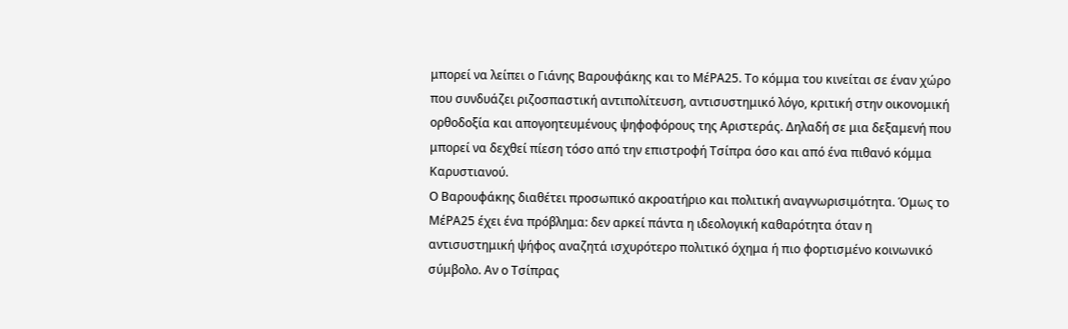μπορεί να λείπει ο Γιάνης Βαρουφάκης και το ΜέΡΑ25. Το κόμμα του κινείται σε έναν χώρο που συνδυάζει ριζοσπαστική αντιπολίτευση, αντισυστημικό λόγο, κριτική στην οικονομική ορθοδοξία και απογοητευμένους ψηφοφόρους της Αριστεράς. Δηλαδή σε μια δεξαμενή που μπορεί να δεχθεί πίεση τόσο από την επιστροφή Τσίπρα όσο και από ένα πιθανό κόμμα Καρυστιανού.
Ο Βαρουφάκης διαθέτει προσωπικό ακροατήριο και πολιτική αναγνωρισιμότητα. Όμως το ΜέΡΑ25 έχει ένα πρόβλημα: δεν αρκεί πάντα η ιδεολογική καθαρότητα όταν η αντισυστημική ψήφος αναζητά ισχυρότερο πολιτικό όχημα ή πιο φορτισμένο κοινωνικό σύμβολο. Αν ο Τσίπρας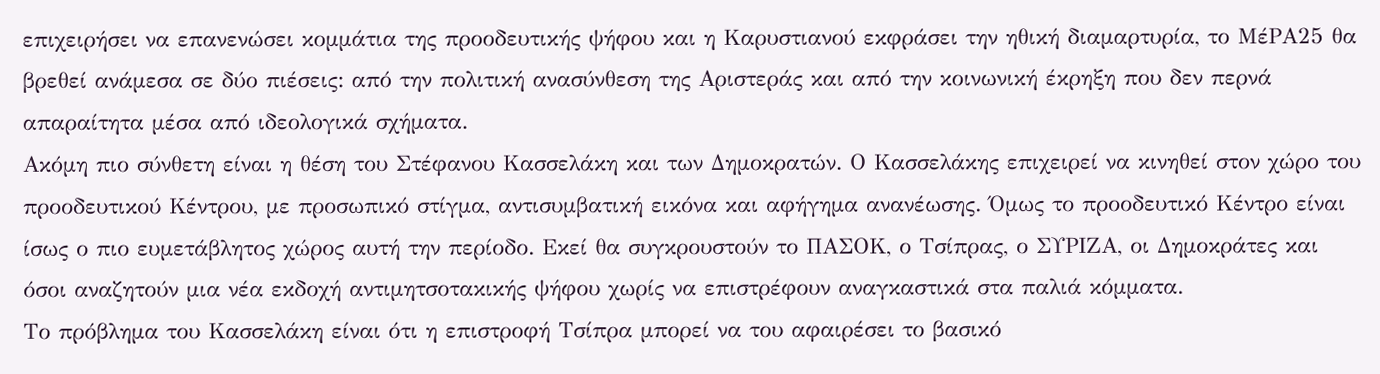επιχειρήσει να επανενώσει κομμάτια της προοδευτικής ψήφου και η Καρυστιανού εκφράσει την ηθική διαμαρτυρία, το ΜέΡΑ25 θα βρεθεί ανάμεσα σε δύο πιέσεις: από την πολιτική ανασύνθεση της Αριστεράς και από την κοινωνική έκρηξη που δεν περνά απαραίτητα μέσα από ιδεολογικά σχήματα.
Ακόμη πιο σύνθετη είναι η θέση του Στέφανου Κασσελάκη και των Δημοκρατών. Ο Κασσελάκης επιχειρεί να κινηθεί στον χώρο του προοδευτικού Κέντρου, με προσωπικό στίγμα, αντισυμβατική εικόνα και αφήγημα ανανέωσης. Όμως το προοδευτικό Κέντρο είναι ίσως ο πιο ευμετάβλητος χώρος αυτή την περίοδο. Εκεί θα συγκρουστούν το ΠΑΣΟΚ, ο Τσίπρας, ο ΣΥΡΙΖΑ, οι Δημοκράτες και όσοι αναζητούν μια νέα εκδοχή αντιμητσοτακικής ψήφου χωρίς να επιστρέφουν αναγκαστικά στα παλιά κόμματα.
Το πρόβλημα του Κασσελάκη είναι ότι η επιστροφή Τσίπρα μπορεί να του αφαιρέσει το βασικό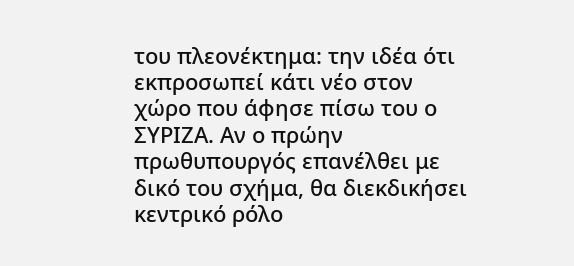του πλεονέκτημα: την ιδέα ότι εκπροσωπεί κάτι νέο στον χώρο που άφησε πίσω του ο ΣΥΡΙΖΑ. Αν ο πρώην πρωθυπουργός επανέλθει με δικό του σχήμα, θα διεκδικήσει κεντρικό ρόλο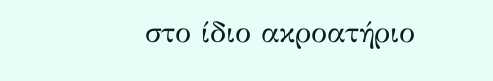στο ίδιο ακροατήριο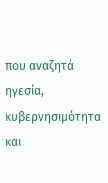που αναζητά ηγεσία, κυβερνησιμότητα και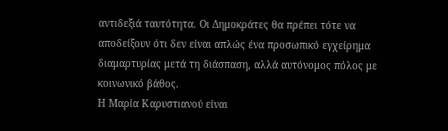αντιδεξιά ταυτότητα. Οι Δημοκράτες θα πρέπει τότε να αποδείξουν ότι δεν είναι απλώς ένα προσωπικό εγχείρημα διαμαρτυρίας μετά τη διάσπαση, αλλά αυτόνομος πόλος με κοινωνικό βάθος.
Η Μαρία Καρυστιανού είναι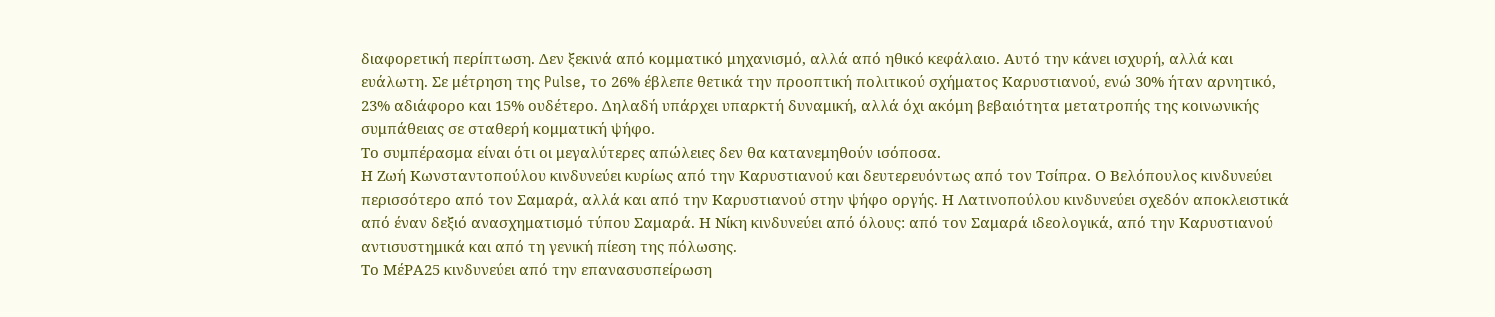διαφορετική περίπτωση. Δεν ξεκινά από κομματικό μηχανισμό, αλλά από ηθικό κεφάλαιο. Αυτό την κάνει ισχυρή, αλλά και ευάλωτη. Σε μέτρηση της Pulse, το 26% έβλεπε θετικά την προοπτική πολιτικού σχήματος Καρυστιανού, ενώ 30% ήταν αρνητικό, 23% αδιάφορο και 15% ουδέτερο. Δηλαδή υπάρχει υπαρκτή δυναμική, αλλά όχι ακόμη βεβαιότητα μετατροπής της κοινωνικής συμπάθειας σε σταθερή κομματική ψήφο.
Το συμπέρασμα είναι ότι οι μεγαλύτερες απώλειες δεν θα κατανεμηθούν ισόποσα.
Η Ζωή Κωνσταντοπούλου κινδυνεύει κυρίως από την Καρυστιανού και δευτερευόντως από τον Τσίπρα. Ο Βελόπουλος κινδυνεύει περισσότερο από τον Σαμαρά, αλλά και από την Καρυστιανού στην ψήφο οργής. Η Λατινοπούλου κινδυνεύει σχεδόν αποκλειστικά από έναν δεξιό ανασχηματισμό τύπου Σαμαρά. Η Νίκη κινδυνεύει από όλους: από τον Σαμαρά ιδεολογικά, από την Καρυστιανού αντισυστημικά και από τη γενική πίεση της πόλωσης.
Το ΜέΡΑ25 κινδυνεύει από την επανασυσπείρωση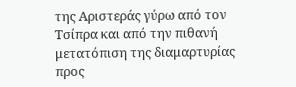της Αριστεράς γύρω από τον Τσίπρα και από την πιθανή μετατόπιση της διαμαρτυρίας προς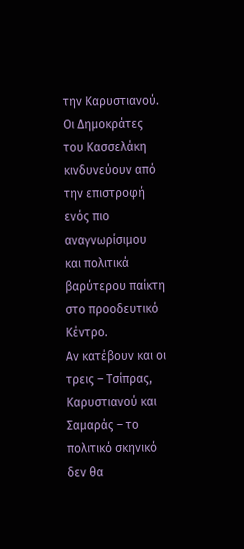την Καρυστιανού. Οι Δημοκράτες του Κασσελάκη κινδυνεύουν από την επιστροφή ενός πιο αναγνωρίσιμου και πολιτικά βαρύτερου παίκτη στο προοδευτικό Κέντρο.
Αν κατέβουν και οι τρεις – Τσίπρας, Καρυστιανού και Σαμαράς – το πολιτικό σκηνικό δεν θα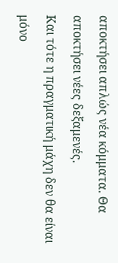αποκτήσει απλώς νέα κόμματα. Θα αποκτήσει νέες δεξαμενές.
Και τότε η πραγματική μάχη δεν θα είναι μόνο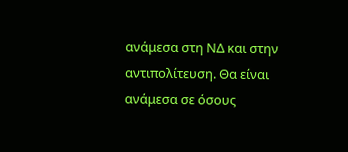ανάμεσα στη ΝΔ και στην αντιπολίτευση. Θα είναι ανάμεσα σε όσους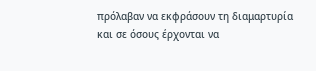πρόλαβαν να εκφράσουν τη διαμαρτυρία και σε όσους έρχονται να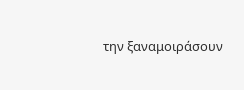την ξαναμοιράσουν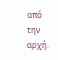από την αρχή.